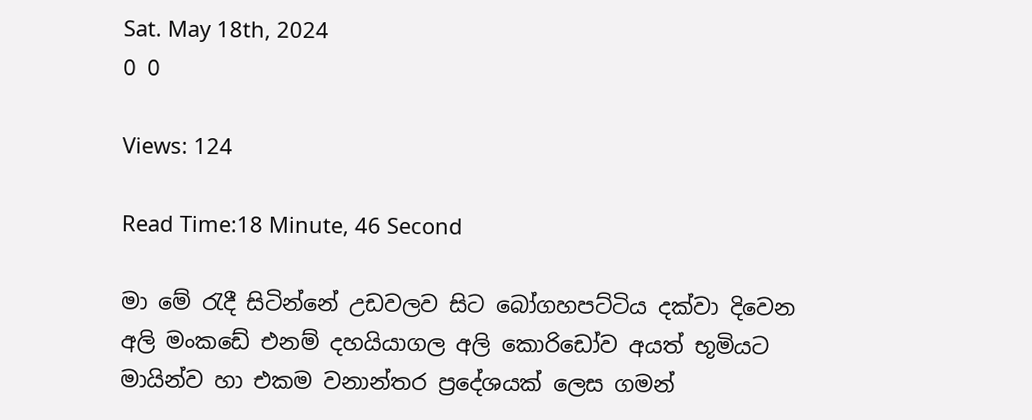Sat. May 18th, 2024
0 0

Views: 124

Read Time:18 Minute, 46 Second

මා මේ රැදී සිටින්නේ උඩවලව සිට බෝගහපට්ටිය දක්වා දිවෙන අලි මංකඩේ එනම් දහයියාගල අලි කොරිඩෝව අයත් භූමියට මායින්ව හා එකම වනාන්තර ප්‍රදේශයක් ලෙස ගමන්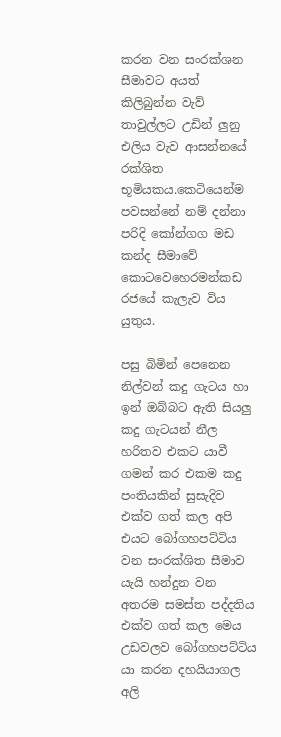කරන වන සංරක්ශන සීමාවට අයත් කිලිබුන්න වැව් තාවුල්ලට උඩින් ලුනු එලිය වැව ආසන්නයේ රක්ශිත භූමියකය.කෙටියෙන්ම පවසන්නේ නම් දන්නා පරිදි කෝන්ගග මඩ කන්ද සීමාවේ කොටවෙහෙරමන්කඩ රජයේ කැලැව විය යුතුය.

පසු බිමින් පෙනෙන නිල්වන් කදු ගැටය හා ඉන් ඔබ්බට ඇති සියලු කදු ගැටයන් නීල හරිතව එකට යාවී ගමන් කර එකම කදු පංතියකින් සුසැදිව එක්ව ගත් කල අපි එයට බෝගහපට්ටිය වන සංරක්ශිත සීමාව යැයි හන්දුන වන අතරම සමස්ත පද්දතිය එක්ව ගත් කල මෙය උඩවලව බෝගහපට්ටිය යා කරන දහයියාගල අලි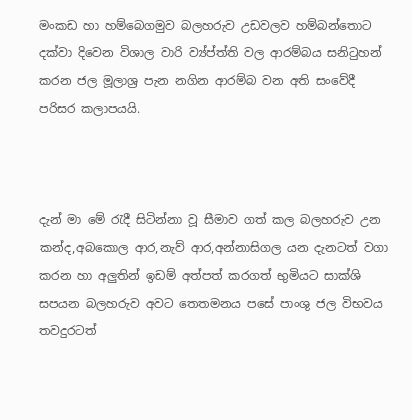මංකඩ හා හම්බෙගමුව බලහරුව උඩවලව හම්බන්තොට දක්වා දිවෙන විශාල වාරි ව්‍ය්ප්ත්ති වල ආරම්බය සනිටුහන් කරන ජල මූලාශ්‍ර පැන නගින ආරම්බ වන අති සංවේදී පරිසර කලාපයයි.



දැන් මා මේ රැදී සිටින්නා වූ සීමාව ගත් කල බලහරුව උන කන්ද,අබකොල ආර,නැව් ආර,අන්නාසිගල යන දැනටත් වගා කරන හා අලුතින් ඉඩම් අත්පත් කරගත් භුමියට සාක්ශි සපයන බලහරුව අවට තෙතමනය පසේ පාංශු ජල විභවය තවදුරටත්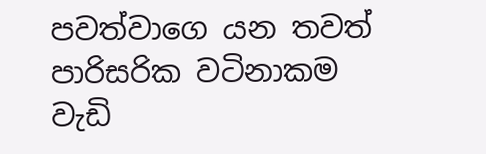පවත්වාගෙ යන තවත් පාරිසරික වටිනාකම වැඩි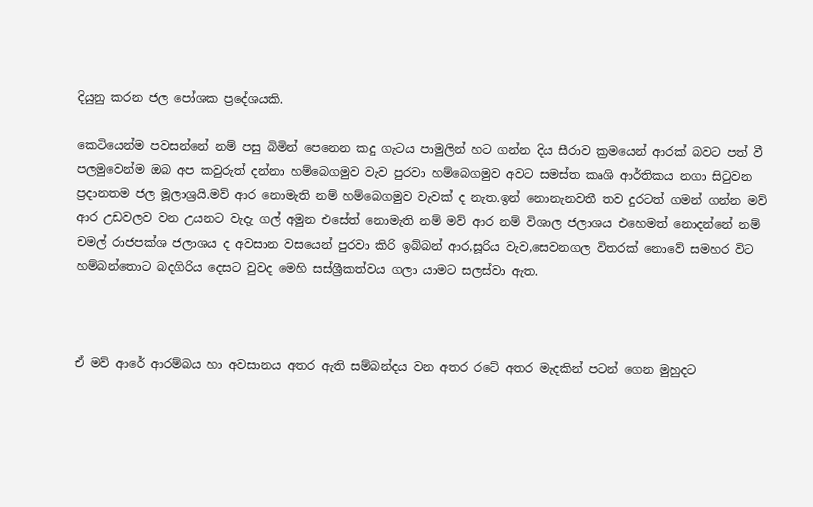දියුනු කරන ජල පෝශක ප්‍රදේශයකි.

කෙටියෙන්ම පවසන්නේ නම් පසු බිමින් පෙනෙන කදු ගැටය පාමුලින් හට ගන්න දිය සීරාව ක්‍රමයෙන් ආරක් බවට පත් වී පලමුවෙන්ම ඔබ අප කවුරුත් දන්නා හම්බෙගමුව වැව පුරවා හම්බෙගමුව අවට සමස්ත කෘශි ආර්තිකය නගා සිටුවන ප්‍රදානතම ජල මූලාශ්‍රයි.මව් ආර නොමැති නම් හම්බෙගමුව වැවක් ද නැත.ඉන් නොනැනවතී තව දුරටත් ගමන් ගන්න මව් ආර උඩවලව වන උයනට වැදැ ගල් අමුන එසේත් නොමැති නම් මව් ආර නම් විශාල ජලාශය එහෙමත් නොදන්නේ නම් චමල් රාජපක්ශ ජලාශය ද අවසාන වසයෙන් පුරවා කිරි ඉබ්බන් ආර,සූරිය වැව,සෙවනගල විතරක් නොවේ සමහර විට හම්බන්තොට බදගිරිය දෙසට වුවද මෙහි සස්ශ්‍රීකත්වය ගලා යාමට සලස්වා ඇත.



ඒ මව් ආරේ ආරම්බය හා අවසානය අතර ඇති සම්බන්දය වන අතර රටේ අතර මැදකින් පටන් ගෙන මුහුදට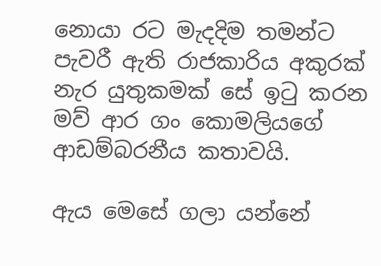නොයා රට මැදදිම තමන්ට පැවරී ඇති රාජකාරිය අකුරක් නැර යුතුකමක් සේ ඉටු කරන මව් ආර ගං කොමලියගේ ආඩම්බරනීය කතාවයි.

ඇය මෙසේ ගලා යන්නේ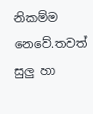නිකම්ම නෙවේ.තවත් සුලු හා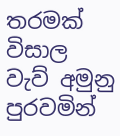තරමක් විසාල වැව් අමුනු පුරවමින්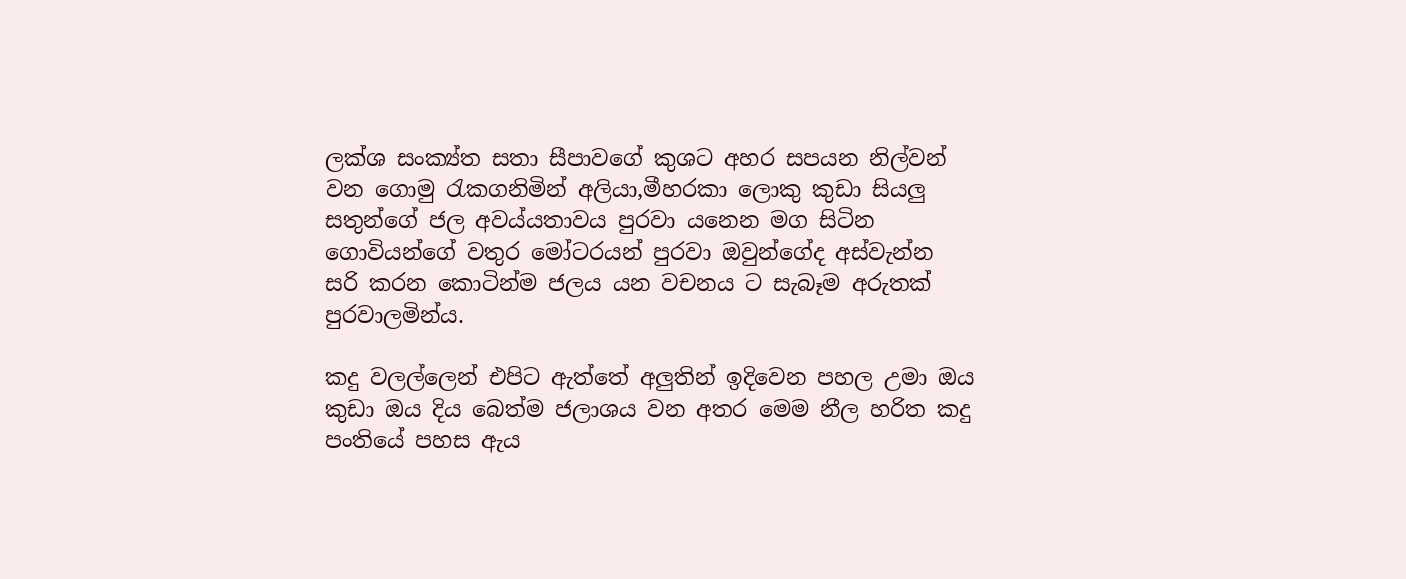ලක්ශ සංක්‍ය්ත සතා සීපාවගේ කුශට අහර සපයන නිල්වන් වන ගොමු රැකගනිමින් අලියා,මීහරකා ලොකු කුඩා සියලු සතුන්ගේ ජල අව‍ය්යතාවය පුරවා යනෙන මග සිටින ගොවියන්ගේ වතුර මෝටරයන් පුරවා ඔවුන්ගේද අස්වැන්න සරි කරන කොටින්ම ජලය යන වචනය ට සැබෑම අරුතක් පුරවාලමින්ය.

කදු වලල්ලෙන් එපිට ඇත්තේ අලුතින් ඉදිවෙන පහල උමා ඔය කුඩා ඔය දිය බෙත්ම ජලාශය වන අතර මෙම නීල හරිත කදු පංතියේ පහස ඇය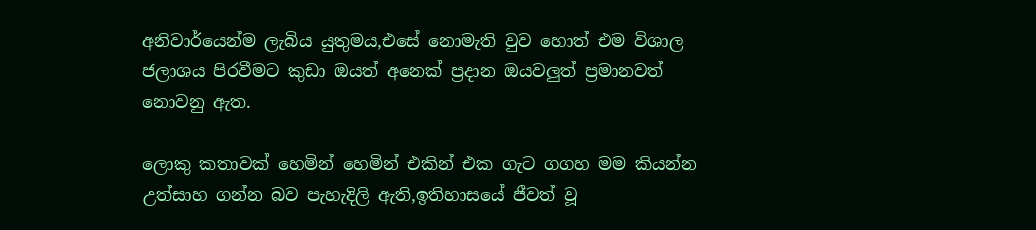අනිවාර්යෙන්ම ලැබිය යුතුමය,එසේ නොමැති වුව හොත් එම විශාල ජලාශය පිරවීමට කුඩා ඔයත් අනෙක් ප්‍රදාන ඔයවලුත් ප්‍රමානවත් නොවනු ඇත.

ලොකු කතාවක් හෙමින් හෙමින් එකින් එක ගැට ගගහ මම කියන්න උත්සාහ ගන්න බව පැහැදිලි ඇති,ඉතිහාසයේ ජීවත් වූ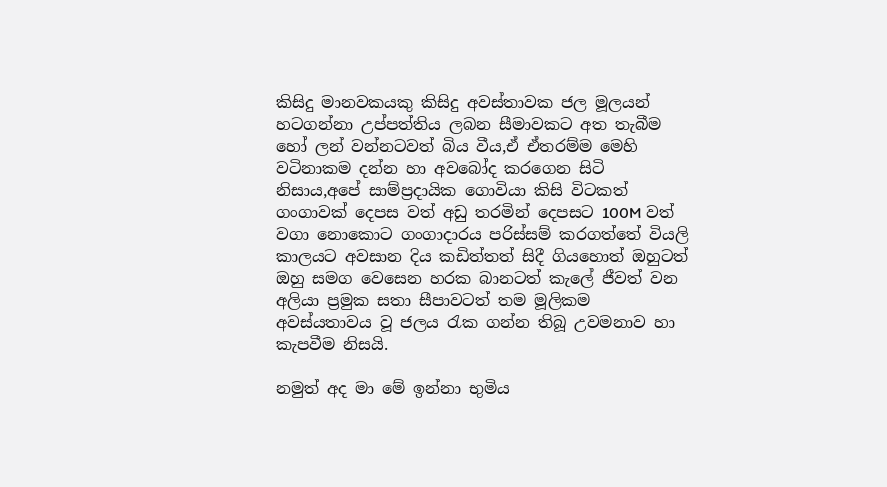කිසිදු මානවකයකු කිසිදු අවස්තාවක ජල මූලයන් හටගන්නා උප්පත්තිය ලබන සීමාවකට අත තැබීම හෝ ලන් වන්නටවත් බිය වීය,ඒ ඒතරම්ම මෙහි වටිනාකම දන්න හා අවබෝද කරගෙන සිටි නිසාය,අපේ සාම්ප්‍රදායික ගොවියා කිසි විටකත් ගංගාවක් දෙපස වත් අඩු තරමින් දෙපසට 100M වත් වගා නොකොට ගංගාදාරය පරිස්සම් කරගත්තේ වියලි කාලයට අවසාන දිය කඩිත්තත් සිදී ගියහොත් ඔහුටත් ඔහු සමග වෙසෙන හරක බානටත් කැලේ ජීවත් වන අලියා ප්‍රමුක සතා සීපාවටත් තම මූලිකම අවස්යතාවය වූ ජලය රැක ගන්න තිබූ උවමනාව හා කැපවීම නිසයි.

නමුත් අද මා මේ ඉන්නා භුමිය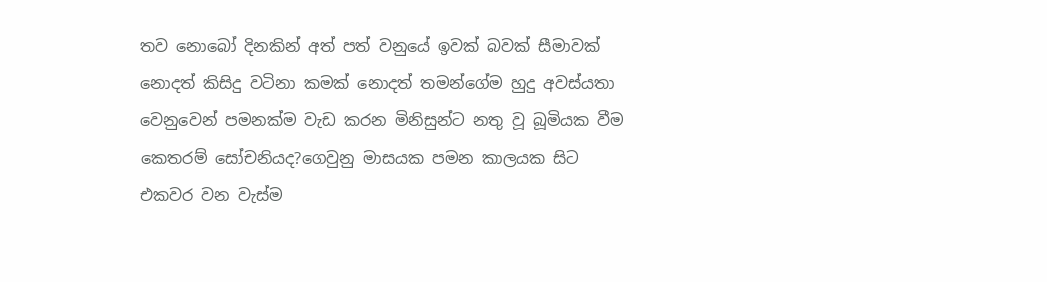තව නොබෝ දිනකින් අත් පත් වනුයේ ඉවක් බවක් සීමාවක් නොදත් කිසිදු වටිනා කමක් නොදත් තමන්ගේම හුදු අවස්යතා වෙනුවෙන් පමනක්ම වැඩ කරන මිනිසුන්ට නතු වූ බූමියක වීම කෙතරම් සෝචනියද?ගෙවුනු මාසයක පමන කාලයක සිට එකවර වන වැස්ම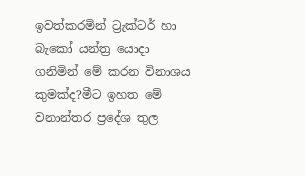ඉවත්කරමින් ට්‍රැක්ටර් හා බැකෝ යන්ත්‍ර යොදා ගනිමින් මේ කරන විනාශය කුමක්ද?මීට ඉහත මේ වනාන්තර ප්‍රදේශ තුල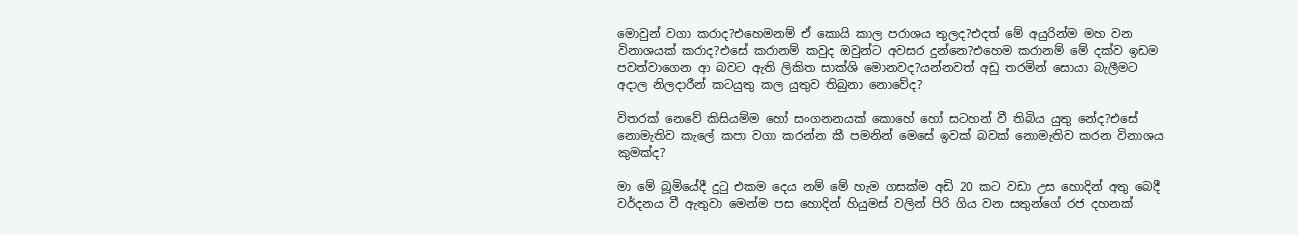මොවුන් වගා කරාද?එහෙමනම් ඒ කොයි කාල පරාශය තුලද?එදත් මේ අයුරින්ම මහ වන විනාශයක් කරාද?එසේ කරානම් කවුද ඔවුන්ට අවසර දුන්නෙ?එහෙම කරානම් මේ දක්ව ඉඩම පවත්වාගෙන ආ බවට ඇති ලිකිත සාක්ශි මොනවද?යන්නවත් අඩු තරමින් සොයා බැලීමට අදාල නිලදාරීන් කටයුතු කල යුතුව තිබුනා නොවේද?

විතරක් නෙවේ කිසියම්ම හෝ සංගනනයක් කොහේ හෝ සටහන් වී තිබිය යුතු නේද?එසේ නොමැතිව කැලේ කපා වගා කරන්න කී පමනින් මෙසේ ඉවක් බවක් නොමැතිව කරන විනාශය කුමක්ද?

මා මේ බූමියේදී දුටු එකම දෙය නම් මේ හැම ගසක්ම අඩි 20 කට වඩා උස හොදින් අතු බෙදී වර්දනය වී ඇතුවා මෙන්ම පස හොදින් හියුමස් වලින් පිරි ගිය වන සතුන්ගේ රජ දහනක්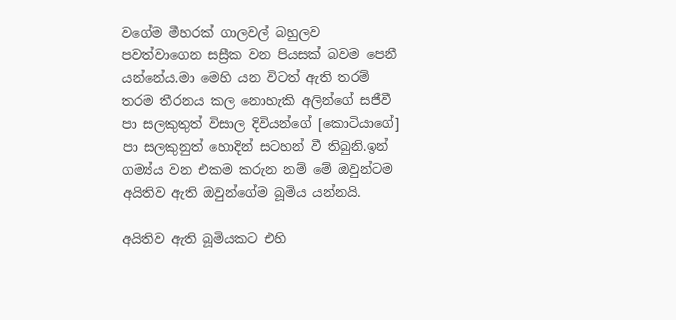වගේම මීහරක් ගාලවල් බහුලව පවත්වාගෙන සස්‍රීක වන පියසක් බවම පෙනී යන්නේය.මා මෙහි යන විටත් ඇති තරම් තරම තීරනය කල නොහැකි අලින්ගේ සජීවී පා සලකුතුත් විසාල දිවියන්ගේ [කොටියාගේ] පා සලකුනුත් හොදින් සටහන් වී තිබුනි.ඉන් ගම්‍ය්ය වන එකම කරුන නම් මේ ඔවුන්ටම අයිතිව ඇති ඔවුන්ගේම බූමිය යන්නයි.

අයිතිව ඇති බූමියකට එහි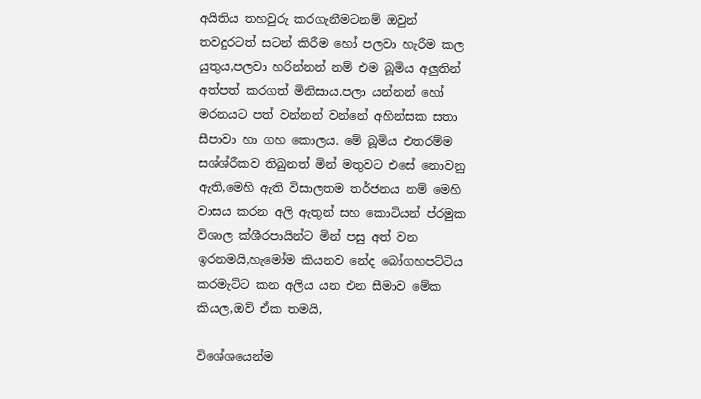අයිතිය තහවුරු කරගැනීමටනම් ඔවුන් තවදුරටත් සටන් කිරීම හෝ පලවා හැරීම කල යුතුය,පලවා හරින්නන් නම් එම බූමිය අලුතින් අත්පත් කරගත් මිනිසාය.පලා යන්නන් හෝ මරනයට පත් වන්නන් වන්නේ අහින්සක සතා සීපාවා හා ගහ කොලය. මේ බූමිය එතරම්ම සශ්ශ්රීකව තිබුනත් මින් මතුවට එසේ නොවනු ඇති,මෙහි ඇති විසාලතම තර්ජනය නම් මෙහි වාසය කරන අලි ඇතුන් සහ කොටියන් ප්රමුක විශාල ක්ශීරපායින්ට මින් පසු අත් වන ඉරනමයි,හැමෝම කියනව නේද බෝගහපට්ටිය කරමැට්ට කන අලිය යන එන සීමාව මේක කියල,ඔව් ඒක තමයි,

විශේශයෙන්ම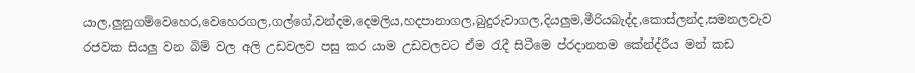යාල,ලුනුගම්වෙහෙර,වෙහෙරගල,ගල්ගේ,වන්දම,දෙමලිය,හදපානාගල,බුදුරුවාගල,දියලුම,මීරියබැද්ද,කොස්ලන්ද,සමනලවැව රජවක සියලු වන බිම් වල අලි උඩවලව පසු කර යාම උඩවලවට ඒම රැදී සිටීමෙ ප්රදානතම කේන්ද්රීය මන් කඩ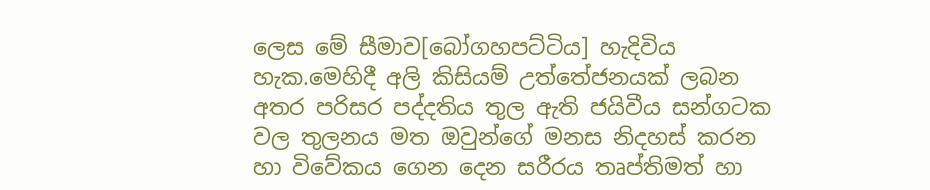ලෙස මේ සීමාව[බෝගහපට්ටිය] හැදිවිය හැක.මෙහිදී අලි කිසියම් උත්තේජනයක් ලබන අතර පරිසර පද්දතිය තුල ඇති ජයිවීය සන්ගටක වල තුලනය මත ඔවුන්ගේ මනස නිදහස් කරන හා විවේකය ගෙන දෙන සරීරය තෘප්තිමත් හා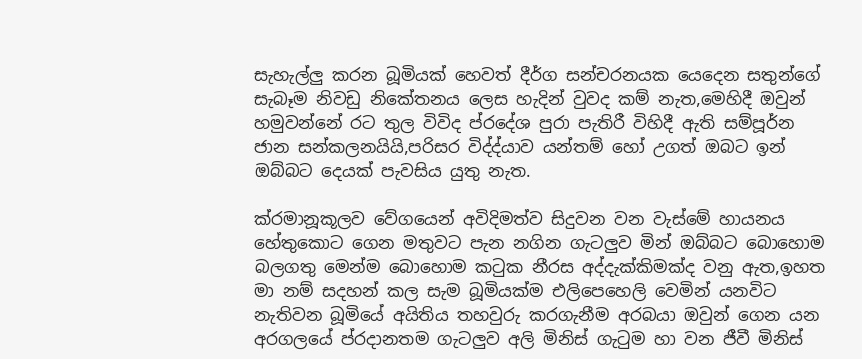සැහැල්ලු කරන බූමියක් හෙවත් දීර්ග සන්චරනයක යෙදෙන සතුන්ගේ සැබෑම නිවඩු නිකේතනය ලෙස හැදින් වුවද කම් නැත,මෙහිදී ඔවුන් හමුවන්නේ රට තුල විවිද ප්රදේශ පුරා පැතිරී විහිදී ඇති සම්පූර්න ජාන සන්කලනයියි,පරිසර විද්ද්යාව යන්තම් හෝ උගත් ඔබට ඉන් ඔබ්බට දෙයක් පැවසිය යුතු නැත.

ක්රමානූකූලව වේගයෙන් අවිදිමත්ව සිදුවන වන වැස්මේ හායනය හේතුකොට ගෙන මතුවට පැන නගින ගැටලුව මින් ඔබ්බට බොහොම බලගතු මෙන්ම බොහොම කටුක නීරස අද්දැක්කිමක්ද වනු ඇත,ඉහත මා නම් සදහන් කල සැම බූමියක්ම එලිපෙහෙලි වෙමින් යනවිට නැතිවන බූමියේ අයිතිය තහවුරු කරගැනීම අරබයා ඔවුන් ගෙන යන අරගලයේ ප්රදානතම ගැටලුව අලි මිනිස් ගැටුම හා වන ජීවී මිනිස්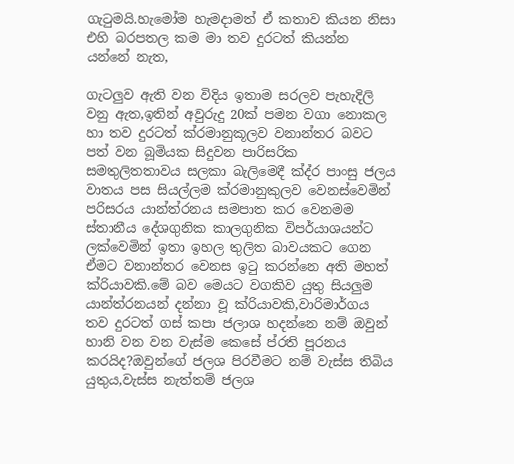ගැටුමයි.හැමෝම හැමදාමත් ඒ කතාව කියන නිසා එහි බරපතල කම මා තව දුරටත් කියන්න යන්නේ නැත,

ගැටලුව ඇති වන විදිය ඉතාම සරලව පැහැදිලි වනු ඇත,ඉතින් අවුරුදු 20ක් පමන වගා නොකල හා තව දුරටත් ක්රමානුකූලව වනාන්තර බවට පත් වන බූමියක සිදුවන පාරිසරික සමතුලිතතාවය සලකා බැලිමෙදී ක්ද්ර පාංසු ජලය වාතය පස සියල්ලම ක්රමානුකුලව වෙනස්වෙමින් පරිසරය යාන්ත්රනය සමපාත කර වෙනමම ස්තානීය දේශගුනික කාලගුනික විපර්යාශයන්ට ලක්වෙමින් ඉතා ඉහල තුලිත බාවයකට ගෙන ඒමට වනාන්තර වෙනස ඉටු කරන්නෙ අති මහත් ක්රියාවකි.මේ බව මෙයට වගකිව යුතු සියලුම යාන්ත්රනයන් දන්නා වූ ක්රියාවකි,වාරිමාර්ගය තව දුරටත් ගස් කපා ජලාශ හදන්නෙ නම් ඔවුන් හානි වන වන වැස්ම කෙසේ ප්රති පූරනය කරයිද?ඔවුන්ගේ ජලශ පිරවීමට නම් වැස්ස තිබිය යුතුය,වැස්ස නැත්තම් ජලශ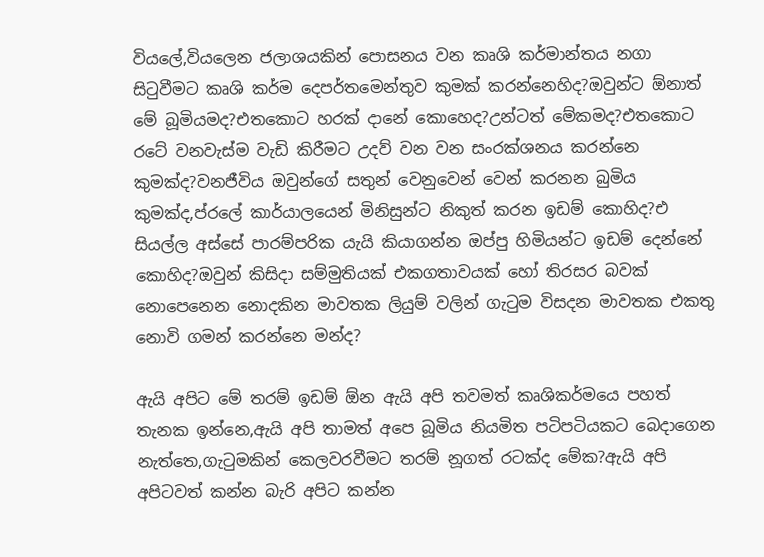වියලේ,වියලෙන ජලාශයකින් පොසනය වන කෘශි කර්මාන්තය නගා සිටුවීමට කෘශි කර්ම දෙපර්තමෙන්තුව කුමක් කරන්නෙහිද?ඔවුන්ට ඕනාත් මේ බූමියමද?එතකොට හරක් දානේ කොහෙද?උන්ටත් මේකමද?එතකොට රටේ වනවැස්ම වැඩි කිරීමට උදව් වන වන සංරක්ශනය කරන්නෙ කුමක්ද?වනජීවිය ඔවුන්ගේ සතුන් වෙනුවෙන් වෙන් කරනන බුමිය කුමක්ද,ප්රලේ කාර්යාලයෙන් මිනිසුන්ට නිකුත් කරන ඉඩම් කොහිද?එ සියල්ල අස්සේ පාරම්පරික යැයි කියාගන්න ඔප්පු හිමියන්ට ඉඩම් දෙන්නේ කොහිද?ඔවුන් කිසිදා සම්මුතියක් එකගතාවයක් හෝ තිරසර බවක් නොපෙනෙන නොදකින මාවතක ලියුම් වලින් ගැටුම විසදන මාවතක එකතු නොවි ගමන් කරන්නෙ මන්ද?

ඇයි අපිට මේ තරම් ඉඩම් ඕන ඇයි අපි තවමත් කෘශිකර්මයෙ පහත් තැනක ඉන්නෙ,ඇයි අපි තාමත් අපෙ බූමිය නියමිත පටිපටියකට බෙදාගෙන නැත්තෙ,ගැටුමකින් කෙලවරවීමට තරම් නූගත් රටක්ද මේක?ඇයි අපි අපිටවත් කන්න බැරි අපිට කන්න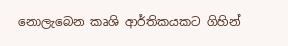නොලැබෙන කෘශි ආර්තිකයකට ගිහින්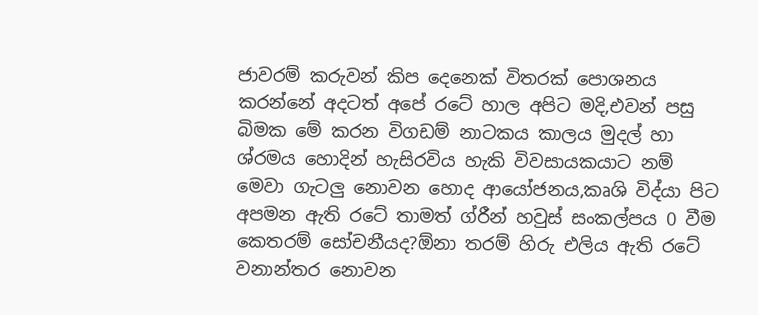ජාවරම් කරුවන් කිප දෙනෙක් විතරක් පොශනය කරන්නේ අදටත් අපේ රටේ හාල අපිට මදි,එවන් පසු බිමක මේ කරන විගඩම් නාටකය කාලය මුදල් හා ශ්රමය හොදින් හැසිරවිය හැකි විවසායකයාට නම් මෙවා ගැටලු නොවන හොද ආයෝජනය,කෘශි විද්යා පිට අපමන ඇති රටේ තාමත් ග්රීන් හවුස් සංකල්පය 0 වීම කෙතරම් සෝචනීයද?ඕනා තරම් හිරු එලිය ඇති රටේ වනාන්තර නොවන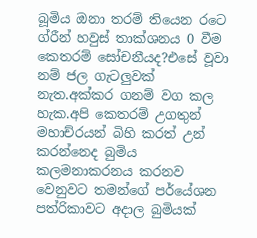බූමිය ඔනා තරම් තියෙන රටෙ ග්රීන් හවුස් තාක්ශනය 0 වීම කෙතරම් සෝචනීයද?එසේ වූවා නම් ජල ගැටලුවක් නැත.අක්කර ගනම් වග කල හැක.අපි කෙතරම් උගතුන් මහාච්රයන් බිහි කරත් උන් කරන්නෙද බුමිය කලමනාකරනය කරනව වෙනුවට තමන්ගේ පර්යේශන පත්රිකාවට අදාල බුමියක්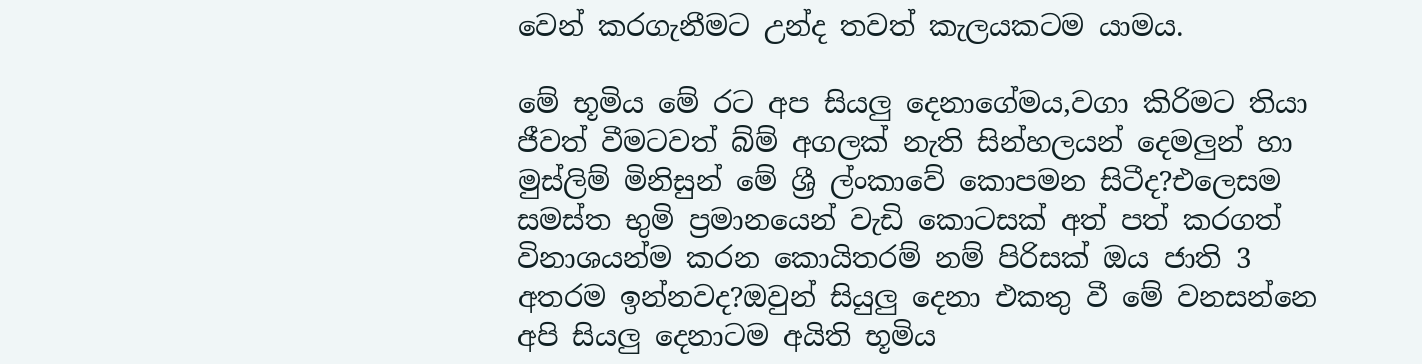වෙන් කරගැනීමට උන්ද තවත් කැලයකටම යාමය.

මේ භූමිය මේ රට අප සියලු දෙනාගේමය,වගා කිරිමට තියා ජීවත් වීමටවත් බ්ම් අගලක් නැති සින්හලයන් දෙමලුන් හා මුස්ලිම් මිනිසුන් මේ ශ්‍රී ල්ංකාවේ කොපමන සිටීද?එලෙසම සමස්ත භුමි ප්‍රමානයෙන් වැඩි කොටසක් අත් පත් කරගත් විනාශයන්ම කරන කොයිතරම් නම් පිරිසක් ඔය ජාති 3 අතරම ඉන්නවද?ඔවුන් සියුලු දෙනා එකතු වී මේ වනසන්නෙ අපි සියලු දෙනාටම අයිති භූමිය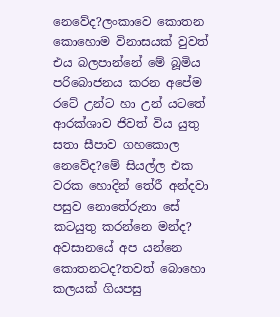නෙවේද?ලංකාවෙ කොතන කොහොම විනාසයක් වුවත් එය බලපාන්නේ මේ බූමිය පරිබොජනය කරන අපේම රටේ උන්ට හා උන් යටතේ ආරක්ශාව ජිවත් විය යුතු සතා සීපාව ගහකොල නෙවේද?මේ සියල්ල එක වරක හොදින් තේරී අන්දවා පසුව නොතේරුනා සේ කටයුතු කරන්නෙ මන්ද? අවසානයේ අප යන්නෙ කොතනටද?තවත් බොහො කලයක් ගියපසු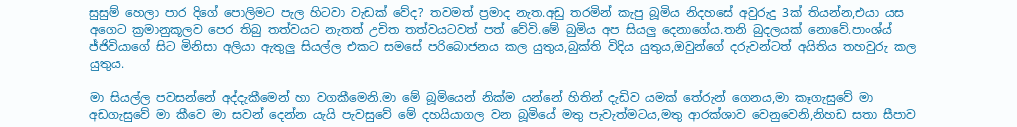සුසුම් හෙලා පාර දිගේ පොලිමට පැල හිටවා වැඩක් වේද? තවමත් ප්‍රමාද නැත.අඩු තරමින් කැපු බූමිය නිදහසේ අවුරුදු 3ක් තියන්න,එයා යස අගෙට ක්‍රමානුකූලව පෙර තිබු තත්වයට නැතත් උචිත තත්වයටවත් පත් වේවි.මේ බුමිය අප සියලු දෙනාගේය.තනි බුදලයක් නොවේ.පාංශ්ය් ජ්ජිවියාගේ සිට මිනිසා අලියා ඇතුලු සියල්ල එකට සමසේ පරිබොජනය කල යුතුය,බුක්ති විදිය යුතුය,ඔවුන්ගේ දරුවන්ටත් අයිතිය තහවුරු කල යුතුය.

මා සියල්ල පවසන්නේ අද්දැකීමෙන් හා වගකීමෙනි.මා මේ බූමියෙන් නික්ම යන්නේ හිතින් දැඩිව යමක් තේරුන් ගෙනය,මා කෑගැසුවේ මා අඩගැසුවේ මා කීවෙ මා සවන් දෙන්න යැයි පැවසුවේ මේ දහයියාගල වන බූමියේ මතු පැවැත්මටය,මතු ආරක්ශාව වෙනුවෙනි,නිහඩ සතා සීපාව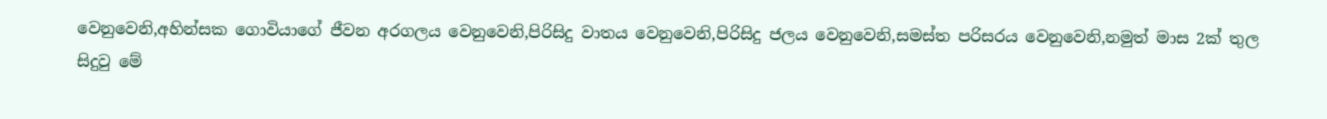වෙනුවෙනි,අහින්සක ගොවියාගේ ජීවන අරගලය වෙනුවෙනි,පිරිසිදු වාතය වෙනුවෙනි,පිරිසිදු ජලය වෙනුවෙනි,සමස්ත පරිසරය වෙනුවෙනි,නමුත් මාස 2ක් තුල සිදුවු මේ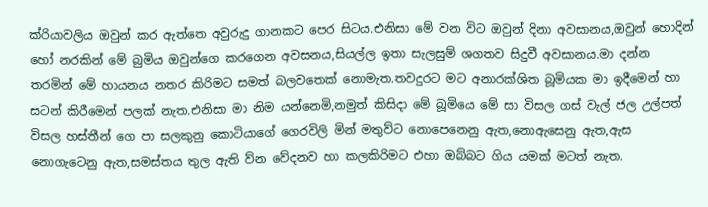ක්රියාවලිය ඔවුන් කර ඇත්තෙ අවුරුදු ගානකට පෙර සිටය.එනිසා මේ වන විට ඔවුන් දිනා අවසානය,ඔවුන් හොදින් හෝ නරකින් මේ බුමිය ඔවුන්ගෙ කරගෙන අවසනය,සියල්ල ඉතා සැලසුම් ශගතව සිදුවී අවසානය.මා දන්න තරමින් මේ හායනය නතර කිරිමට සමත් බලවතෙක් නොමැත.තවදුරට මට අනාරක්ශිත බූමියක මා ඉදීමෙන් හා සටන් කිරීමෙන් පලක් නැත.එනිසා මා නිම යන්නෙමි,නමුත් කිසිදා මේ බූමියෙ මේ සා විසල ගස් වැල් ජල උල්පත් විසල හස්තීන් ගෙ පා සලකුනු කොටියාගේ ගෙරවිලි මින් මතුව්ට නොපෙනෙනු ඇත,නොඇසෙනු ඇත,ඇස නොගැටෙනු ඇත,සමස්තය තුල ඇති ව්න වේදනව හා කලකිරිමට එහා ඔබ්බට ගිය යමක් මටත් නැත.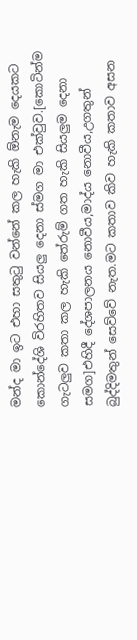මන්ද මා ඉට එහා සතුටු වන්නේ කල හැකි ඕනැම දෙයකට කොන්දේශි විරහිතව සියලු දෙනා ස්මග මා එක්වුව.[කොටින්ම ගැටලුව කතා කල හැකි තේරුම් ගත හැකි සියලුම දෙනා සමග]එහිදී දේශපාලනය නොවීය,මාද්ය නොවීය,උගතුන් බුද්දිමතුන් සෙව්වේ නැත.මට කතාව කිව හැකි කතාව අසන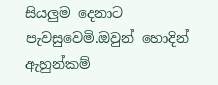සියලුම දෙනාට පැවසුවෙමි.ඔවුන් හොදින් ඇහුන්කම්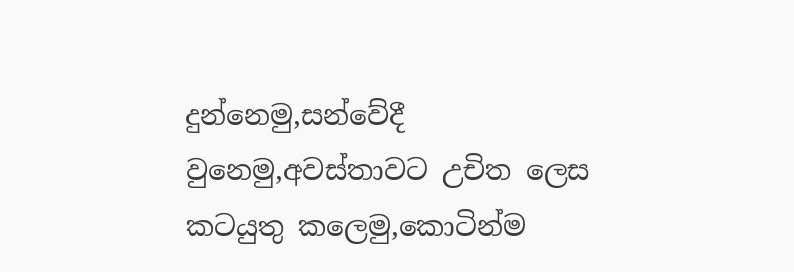දුන්නෙමු,සන්වේදී වුනෙමු,අවස්තාවට උචිත ලෙස කටයුතු කලෙමු,කොටින්ම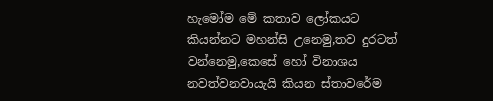හැමෝම මේ කතාව ලෝකයට කියන්නට මහන්සි උනෙමු,තව දුරටත් වන්නෙමු,කෙසේ හෝ විනාශය නවත්වනවායැයි කියන ස්තාවරේම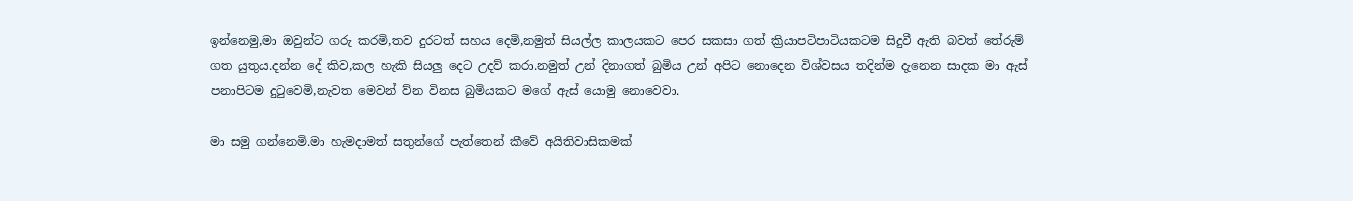ඉන්නෙමු,මා ඔවුන්ට ගරු කරමි,තව දුරටත් සහය දෙමි,නමුත් සියල්ල කාලයකට පෙර සකසා ගත් ක්‍රියාපටිපාටියකටම සිදුවී ඇති බවත් තේරුම් ගත යුතුය.දන්න දේ කිව,කල හැකි සියලු දෙට උදව් කරා.නමුත් උන් දිනාගත් බුමිය උන් අපිට නොදෙන විශ්වසය තදින්ම දැනෙන සාදක මා ඇස් පනාපිටම දුටුවෙමි,නැවත මෙවන් ව්න විනස බුමියකට මගේ ඇස් යොමු නොවෙවා.

මා සමු ගන්නෙමි.මා හැමදාමත් සතුන්ගේ පැත්තෙන් කීවේ අයිතිවාසිකමක්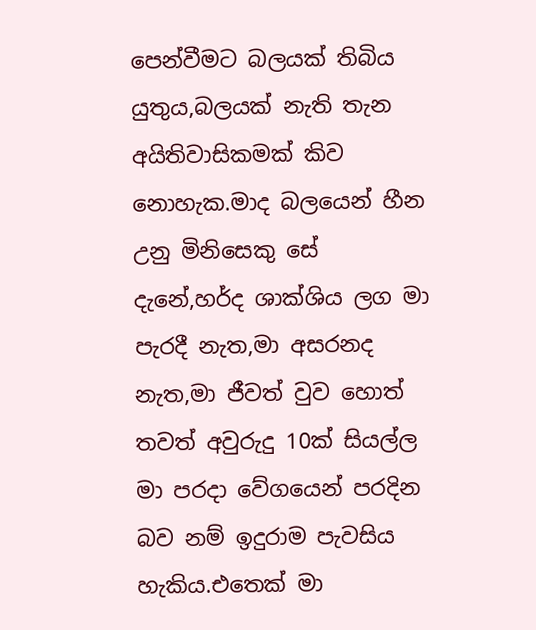පෙන්වීමට බලයක් තිබිය යුතුය,බලයක් නැති තැන අයිතිවාසිකමක් කිව නොහැක.මාද බලයෙන් හීන උනු මිනිසෙකු සේ දැනේ,හර්ද ශාක්ශිය ලග මා පැරදී නැත,මා අසරනද නැත,මා ජීවත් වුව හොත් තවත් අවුරුදු 10ක් සියල්ල මා පරදා වේගයෙන් පරදින බව නම් ඉදුරාම පැවසිය හැකිය.එතෙක් මා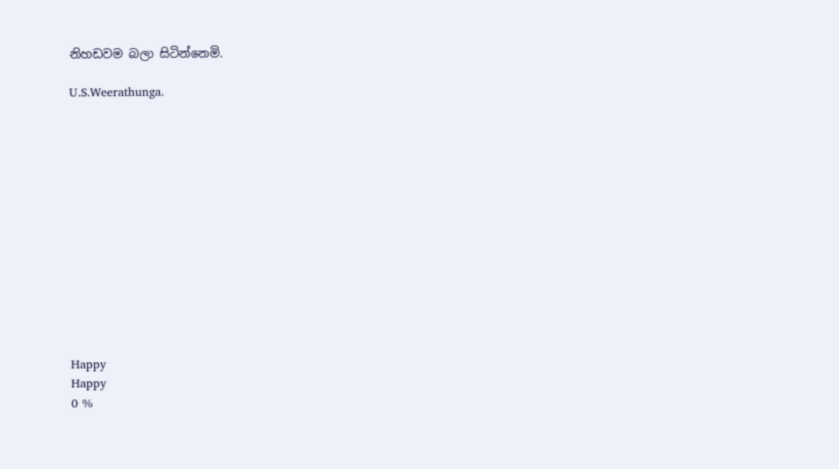නිහඩවම බලා සිටින්නෙමි.

U.S.Weerathunga.













Happy
Happy
0 %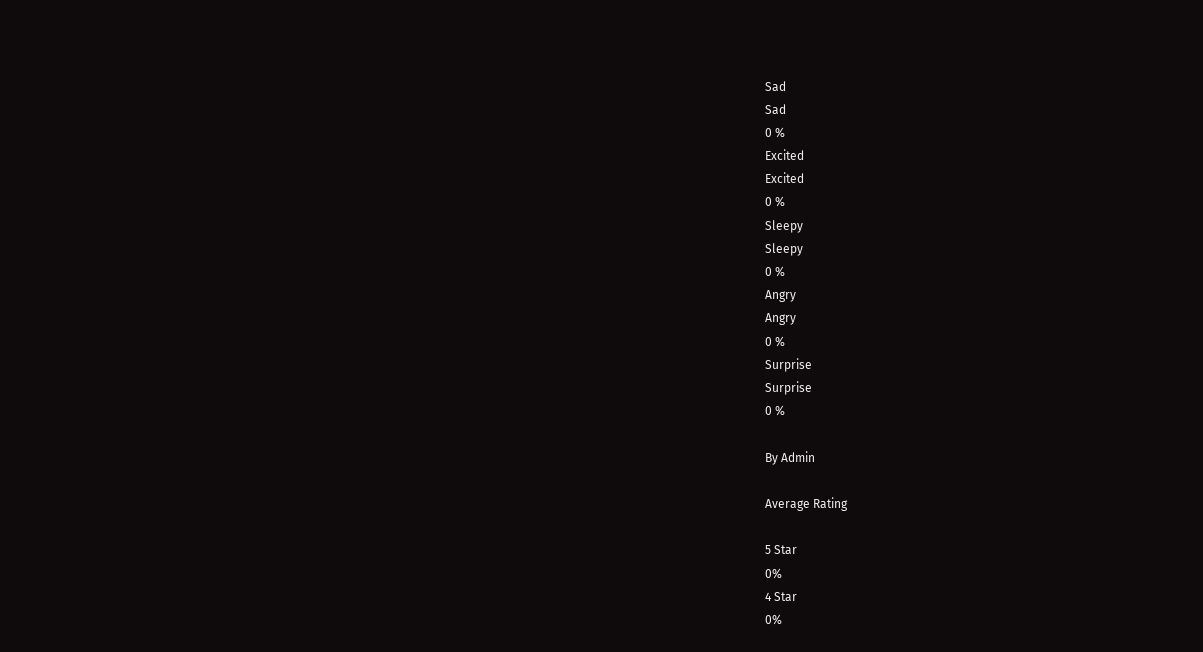Sad
Sad
0 %
Excited
Excited
0 %
Sleepy
Sleepy
0 %
Angry
Angry
0 %
Surprise
Surprise
0 %

By Admin

Average Rating

5 Star
0%
4 Star
0%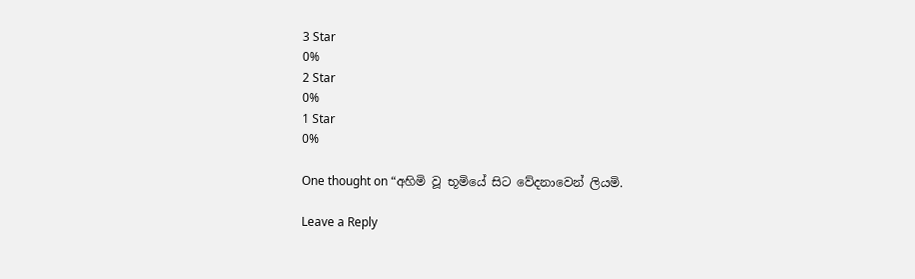3 Star
0%
2 Star
0%
1 Star
0%

One thought on “අහිමි වූ භූමියේ සිට වේදනාවෙන් ලියමි.

Leave a Reply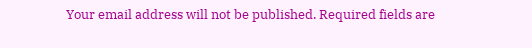Your email address will not be published. Required fields are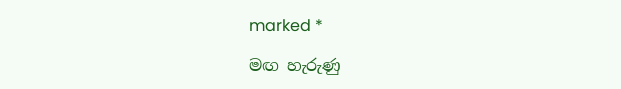marked *

මඟ හැරුණු